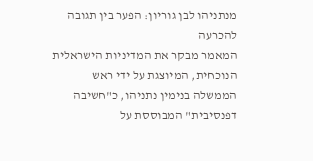מנתניהו לבן גוריון: הפער בין תגובה להכרעה
המאמר מבקר את המדיניות הישראלית הנוכחית, המיוצגת על ידי ראש הממשלה בנימין נתניהו, כ"חשיבה דפנסיבית" המבוססת על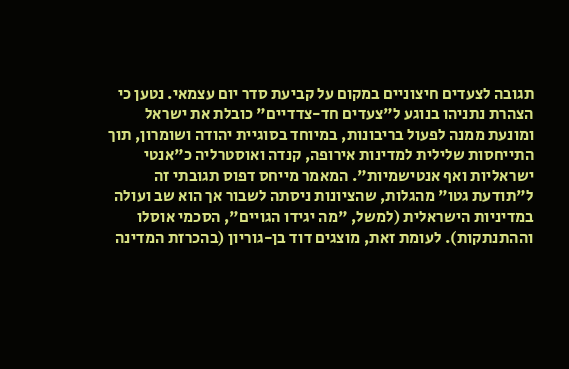תגובה לצעדים חיצוניים במקום על קביעת סדר יום עצמאי. נטען כי הצהרת נתניהו בנוגע ל"צעדים חד-צדדיים" כובלת את ישראל ומונעת ממנה לפעול בריבונות, במיוחד בסוגיית יהודה ושומרון, תוך התייחסות שלילית למדינות אירופה, קנדה ואוסטרליה כ"אנטי ישראליות ואף אנטישמיות". המאמר מייחס דפוס תגובתי זה ל"תודעת גטו" מהגלות, שהציונות ניסתה לשבור אך הוא שב ועולה במדיניות הישראלית (למשל, "מה יגידו הגויים", הסכמי אוסלו וההתנתקות). לעומת זאת, מוצגים דוד בן-גוריון (בהכרזת המדינה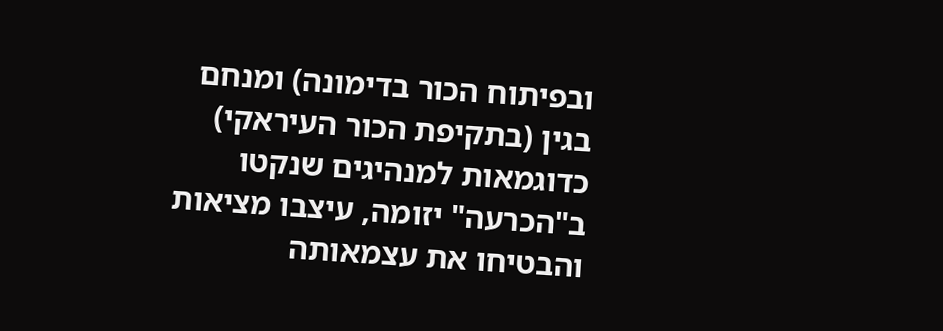ובפיתוח הכור בדימונה) ומנחם בגין (בתקיפת הכור העיראקי) כדוגמאות למנהיגים שנקטו ב"הכרעה" יזומה, עיצבו מציאות והבטיחו את עצמאותה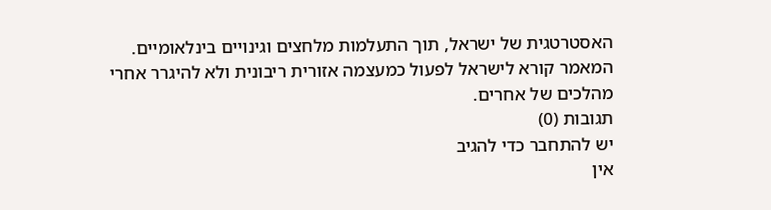האסטרטגית של ישראל, תוך התעלמות מלחצים וגינויים בינלאומיים. המאמר קורא לישראל לפעול כמעצמה אזורית ריבונית ולא להיגרר אחרי מהלכים של אחרים.
תגובות (0)
יש להתחבר כדי להגיב
אין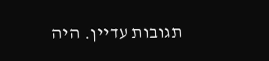תגובות עדיין. היה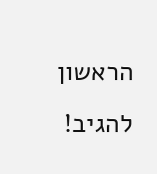הראשון להגיב!